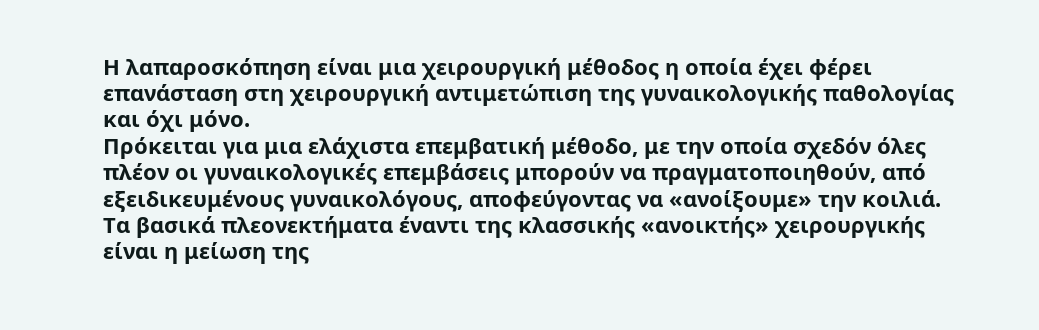Η λαπαροσκόπηση είναι μια χειρουργική μέθοδος η οποία έχει φέρει επανάσταση στη χειρουργική αντιμετώπιση της γυναικολογικής παθολογίας και όχι μόνο.
Πρόκειται για μια ελάχιστα επεμβατική μέθοδο, με την οποία σχεδόν όλες πλέον οι γυναικολογικές επεμβάσεις μπορούν να πραγματοποιηθούν, από εξειδικευμένους γυναικολόγους, αποφεύγοντας να «ανοίξουμε» την κοιλιά.
Τα βασικά πλεονεκτήματα έναντι της κλασσικής «ανοικτής» χειρουργικής είναι η μείωση της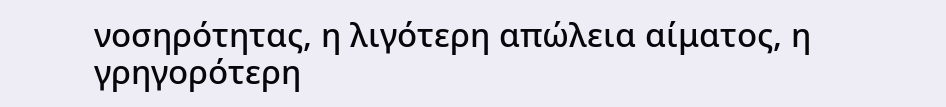νοσηρότητας, η λιγότερη απώλεια αίματος, η γρηγορότερη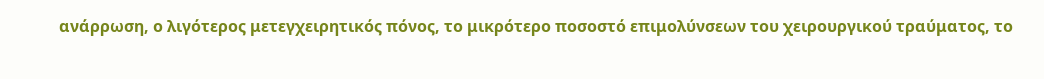ανάρρωση, ο λιγότερος μετεγχειρητικός πόνος, το μικρότερο ποσοστό επιμολύνσεων του χειρουργικού τραύματος, το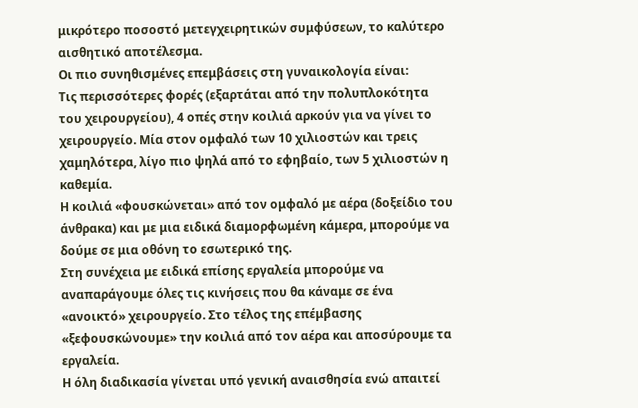μικρότερο ποσοστό μετεγχειρητικών συμφύσεων, το καλύτερο αισθητικό αποτέλεσμα.
Οι πιο συνηθισμένες επεμβάσεις στη γυναικολογία είναι:
Τις περισσότερες φορές (εξαρτάται από την πολυπλοκότητα του χειρουργείου), 4 οπές στην κοιλιά αρκούν για να γίνει το χειρουργείο. Μία στον ομφαλό των 10 χιλιοστών και τρεις χαμηλότερα, λίγο πιο ψηλά από το εφηβαίο, των 5 χιλιοστών η καθεμία.
Η κοιλιά «φουσκώνεται» από τον ομφαλό με αέρα (δοξείδιο του άνθρακα) και με μια ειδικά διαμορφωμένη κάμερα, μπορούμε να δούμε σε μια οθόνη το εσωτερικό της.
Στη συνέχεια με ειδικά επίσης εργαλεία μπορούμε να αναπαράγουμε όλες τις κινήσεις που θα κάναμε σε ένα «ανοικτό» χειρουργείο. Στο τέλος της επέμβασης «ξεφουσκώνουμε» την κοιλιά από τον αέρα και αποσύρουμε τα εργαλεία.
Η όλη διαδικασία γίνεται υπό γενική αναισθησία ενώ απαιτεί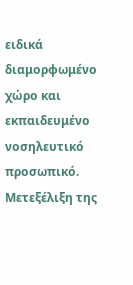ειδικά διαμορφωμένο χώρο και εκπαιδευμένο νοσηλευτικό προσωπικό.
Μετεξέλιξη της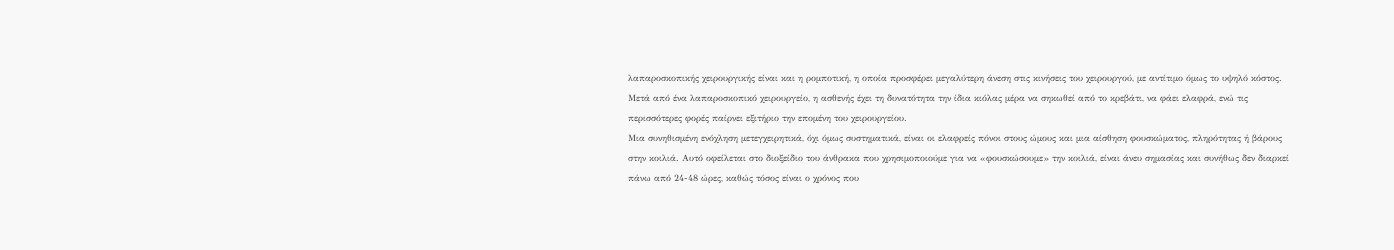λαπαροσκοπικής χειρουργικής είναι και η ρομποτική, η οποία προσφέρει μεγαλύτερη άνεση στις κινήσεις του χειρουργού, με αντίτιμο όμως το υψηλό κόστος.
Μετά από ένα λαπαροσκοπικό χειρουργείο, η ασθενής έχει τη δυνατότητα την ίδια κιόλας μέρα να σηκωθεί από το κρεβάτι, να φάει ελαφρά, ενώ τις περισσότερες φορές παίρνει εξιτήριο την επομένη του χειρουργείου.
Μια συνηθισμένη ενόχληση μετεγχειρητικά, όχι όμως συστηματικά, είναι οι ελαφρείς πόνοι στους ώμους και μια αίσθηση φουσκώματος, πληρότητας ή βάρους στην κοιλιά. Αυτό οφείλεται στο διοξείδιο του άνθρακα που χρησιμοποιούμε για να «φουσκώσουμε» την κοιλιά, είναι άνευ σημασίας και συνήθως δεν διαρκεί πάνω από 24-48 ώρες, καθώς τόσος είναι ο χρόνος που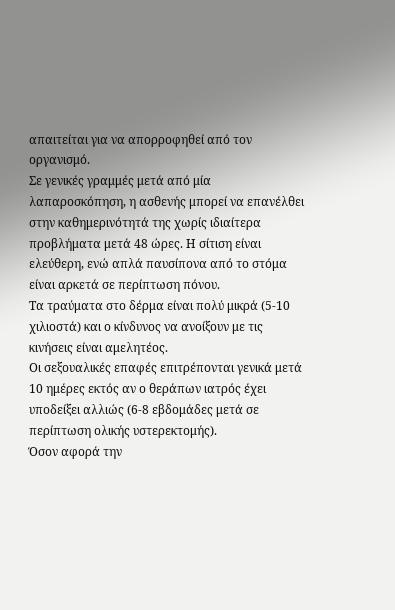απαιτείται για να απορροφηθεί από τον οργανισμό.
Σε γενικές γραμμές μετά από μία λαπαροσκόπηση, η ασθενής μπορεί να επανέλθει στην καθημερινότητά της χωρίς ιδιαίτερα προβλήματα μετά 48 ώρες. Η σίτιση είναι ελεύθερη, ενώ απλά παυσίπονα από το στόμα είναι αρκετά σε περίπτωση πόνου.
Τα τραύματα στο δέρμα είναι πολύ μικρά (5-10 χιλιοστά) και ο κίνδυνος να ανοίξουν με τις κινήσεις είναι αμελητέος.
Οι σεξουαλικές επαφές επιτρέπονται γενικά μετά 10 ημέρες εκτός αν ο θεράπων ιατρός έχει υποδείξει αλλιώς (6-8 εβδομάδες μετά σε περίπτωση ολικής υστερεκτομής).
Όσον αφορά την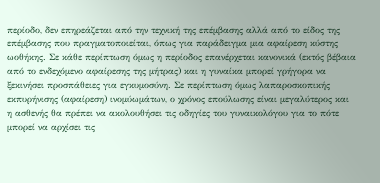περίοδο, δεν επηρεάζεται από την τεχνική της επέμβασης αλλά από το είδος της επέμβασης που πραγματοποιείται, όπως για παράδειγμα μια αφαίρεση κύστης ωοθήκης. Σε κάθε περίπτωση όμως η περίοδος επανέρχεται κανονικά (εκτός βέβαια από το ενδεχόμενο αφαίρεσης της μήτρας) και η γυναίκα μπορεί γρήγορα να ξεκινήσει προσπάθειες για εγκυμοσύνη. Σε περίπτωση όμως λαπαροσκοπικής εκπυρήνισης (αφαίρεση) ινομύωμάτων, ο χρόνος επούλωσης είναι μεγαλύτερος και η ασθενής θα πρέπει να ακολουθήσει τις οδηγίες του γυναικολόγου για το πότε μπορεί να αρχίσει τις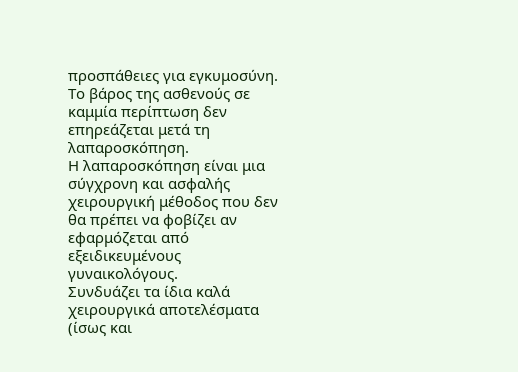προσπάθειες για εγκυμοσύνη.
Το βάρος της ασθενούς σε καμμία περίπτωση δεν επηρεάζεται μετά τη λαπαροσκόπηση.
Η λαπαροσκόπηση είναι μια σύγχρονη και ασφαλής χειρουργική μέθοδος που δεν θα πρέπει να φοβίζει αν εφαρμόζεται από εξειδικευμένους γυναικολόγους.
Συνδυάζει τα ίδια καλά χειρουργικά αποτελέσματα (ίσως και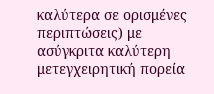καλύτερα σε ορισμένες περιπτώσεις) με ασύγκριτα καλύτερη μετεγχειρητική πορεία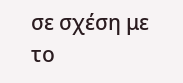σε σχέση με το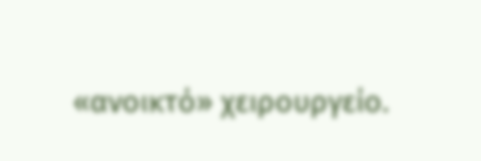«ανοικτό» χειρουργείο.